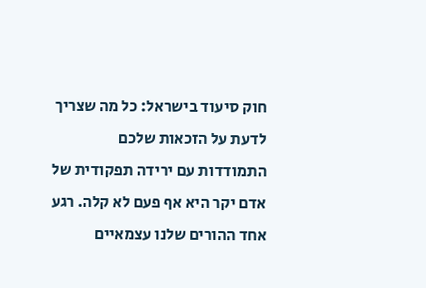חוק סיעוד בישראל: כל מה שצריך לדעת על הזכאות שלכם
התמודדות עם ירידה תפקודית של אדם יקר היא אף פעם לא קלה. רגע אחד ההורים שלנו עצמאיים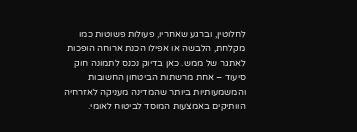לחלוטין, וברגע שאחריו, פעולות פשוטות כמו מקלחת, הלבשה או אפילו הכנת ארוחה הופכות לאתגר של ממש. כאן בדיוק נכנס לתמונה חוק סיעוד – אחת מרשתות הביטחון החשובות והמשמעותיות ביותר שהמדינה מעניקה לאזרחיה הוותיקים באמצעות המוסד לביטוח לאומי.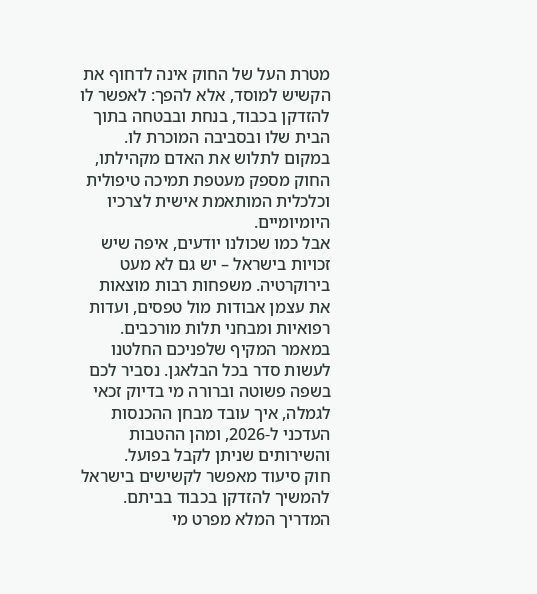מטרת העל של החוק אינה לדחוף את הקשיש למוסד, אלא להפך: לאפשר לו להזדקן בכבוד, בנחת ובבטחה בתוך הבית שלו ובסביבה המוכרת לו. במקום לתלוש את האדם מקהילתו, החוק מספק מעטפת תמיכה טיפולית וכלכלית המותאמת אישית לצרכיו היומיומיים.
אבל כמו שכולנו יודעים, איפה שיש זכויות בישראל – יש גם לא מעט בירוקרטיה. משפחות רבות מוצאות את עצמן אבודות מול טפסים, ועדות רפואיות ומבחני תלות מורכבים. במאמר המקיף שלפניכם החלטנו לעשות סדר בכל הבלאגן. נסביר לכם בשפה פשוטה וברורה מי בדיוק זכאי לגמלה, איך עובד מבחן ההכנסות העדכני ל-2026, ומהן ההטבות והשירותים שניתן לקבל בפועל.
חוק סיעוד מאפשר לקשישים בישראל להמשיך להזדקן בכבוד בביתם. המדריך המלא מפרט מי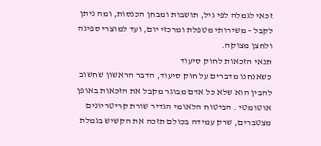זכאי לגמלה לפי גיל, תושבות ומבחן הכנסות, ומה ניתן לקבל – משירותי מטפלת ומרכזי יום, ועד למוצרי ספיגה ולחצן מצוקה.
תנאי הזכאות לחוק סיעוד
כשאנחנו מדברים על חוק סיעוד, הדבר הראשון שחשוב להבין הוא שלא כל אדם מבוגר מקבל את הזכאות באופן אוטומטי . הביטוח הלאומי הגדיר שורת קריטריונים מצטברים, שרק עמידה בכולם תזכה את הקשיש בגמלת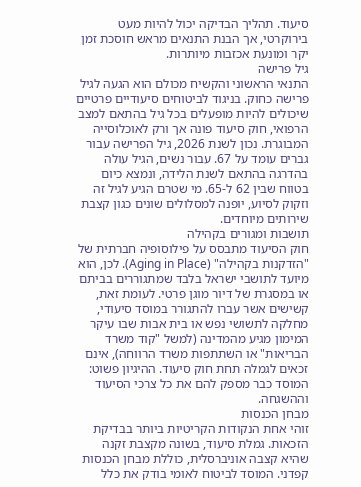סיעוד. תהליך הבדיקה יכול להיות מעט בירוקרטי, אך הבנת התנאים מראש חוסכת זמן יקר ומונעת אכזבות מיותרות.
גיל פרישה
התנאי הראשוני והקשיח מכולם הוא הגעה לגיל פרישה כחוק. בניגוד לביטוחים סיעודיים פרטיים שיכולים להיות מופעלים בכל גיל בהתאם למצב הרפואי, חוק סיעוד פונה אך ורק לאוכלוסייה המבוגרת. נכון לשנת 2026, גיל הפרישה עבור גברים עומד על 67. עבור נשים, הגיל עולה בהדרגה בהתאם לשנת הלידה, ונמצא כיום בטווח שבין 62 ל-65. מי שטרם הגיע לגיל זה וזקוק לסיוע, יופנה למסלולים שונים כגון קצבת שירותים מיוחדים.
תושבות ומגורים בקהילה
חוק הסיעוד מתבסס על פילוסופיה חברתית של "הזדקנות בקהילה" (Aging in Place). לכן, הוא מיועד לתושבי ישראל בלבד שמתגוררים בביתם או במסגרת של דיור מוגן פרטי. לעומת זאת, קשישים אשר עברו להתגורר במוסד סיעודי, מחלקה לתשושי נפש או בית אבות שבו עיקר המימון מגיע מהמדינה (למשל "קוד משרד הבריאות" או השתתפות משרד הרווחה), אינם זכאים לגמלה תחת חוק סיעוד. ההיגיון פשוט: המוסד כבר מספק להם את כל צרכי הסיעוד וההשגחה.
מבחן הכנסות
זוהי אחת הנקודות הקריטיות ביותר בבדיקת הזכאות. גמלת סיעוד, בשונה מקצבת זקנה שהיא קצבה אוניברסלית, כוללת מבחן הכנסות קפדני. המוסד לביטוח לאומי בודק את כלל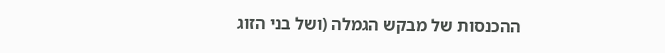ההכנסות של מבקש הגמלה (ושל בני הזוג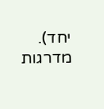יחד). מדרגות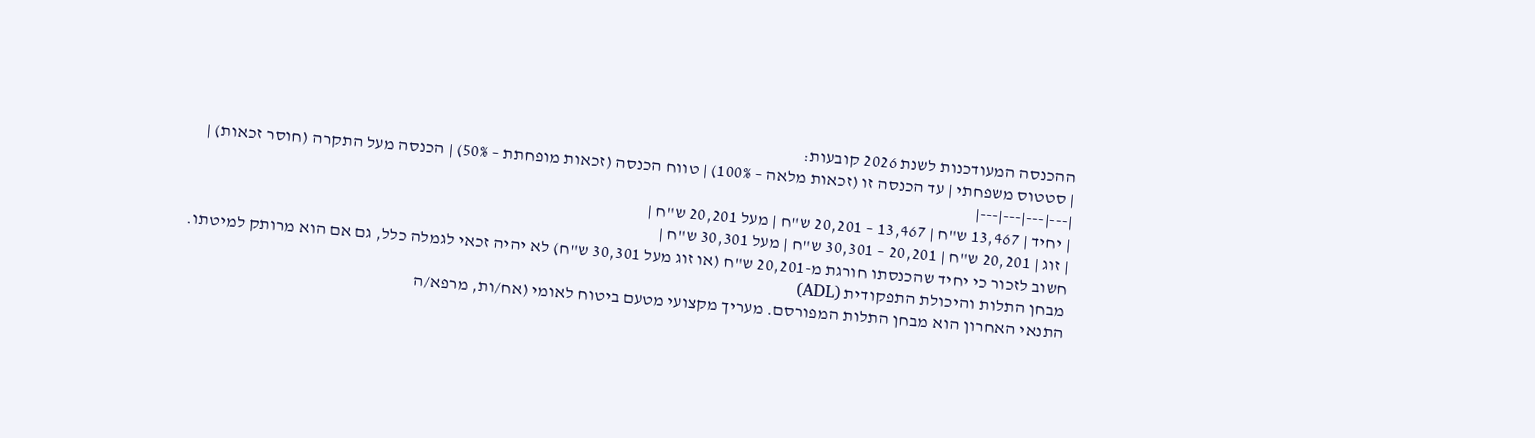ההכנסה המעודכנות לשנת 2026 קובעות:
| סטטוס משפחתי | עד הכנסה זו (זכאות מלאה – 100%) | טווח הכנסה (זכאות מופחתת – 50%) | הכנסה מעל התקרה (חוסר זכאות) |
|---|---|---|---|
| יחיד | 13,467 ש"ח | 13,467 – 20,201 ש"ח | מעל 20,201 ש"ח |
| זוג | 20,201 ש"ח | 20,201 – 30,301 ש"ח | מעל 30,301 ש"ח |
חשוב לזכור כי יחיד שהכנסתו חורגת מ-20,201 ש"ח (או זוג מעל 30,301 ש"ח) לא יהיה זכאי לגמלה כלל, גם אם הוא מרותק למיטתו.
מבחן התלות והיכולת התפקודית (ADL)
התנאי האחרון הוא מבחן התלות המפורסם. מעריך מקצועי מטעם ביטוח לאומי (אח/ות, מרפא/ה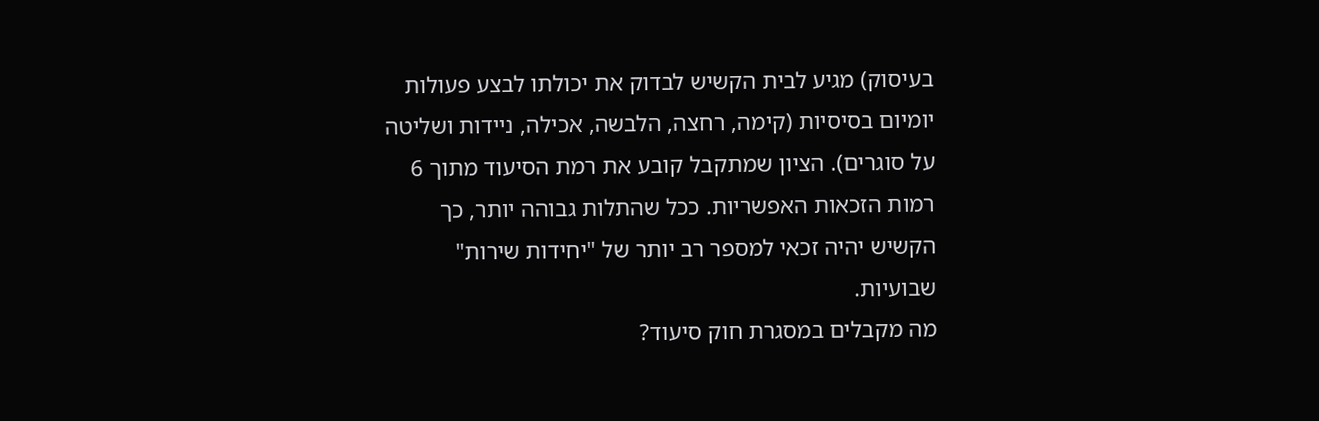בעיסוק) מגיע לבית הקשיש לבדוק את יכולתו לבצע פעולות יומיום בסיסיות (קימה, רחצה, הלבשה, אכילה, ניידות ושליטה על סוגרים). הציון שמתקבל קובע את רמת הסיעוד מתוך 6 רמות הזכאות האפשריות. ככל שהתלות גבוהה יותר, כך הקשיש יהיה זכאי למספר רב יותר של "יחידות שירות" שבועיות.
מה מקבלים במסגרת חוק סיעוד?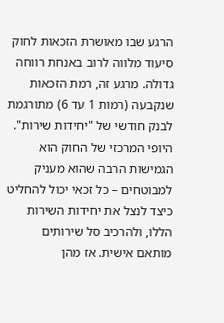הרגע שבו מאושרת הזכאות לחוק סיעוד מלווה לרוב באנחת רווחה גדולה. מרגע זה, רמת הזכאות שנקבעה (רמות 1 עד 6) מתורגמת לבנק חודשי של "יחידות שירות". היופי המרכזי של החוק הוא הגמישות הרבה שהוא מעניק למבוטחים – כל זכאי יכול להחליט כיצד לנצל את יחידות השירות הללו, ולהרכיב סל שירותים מותאם אישית. אז מהן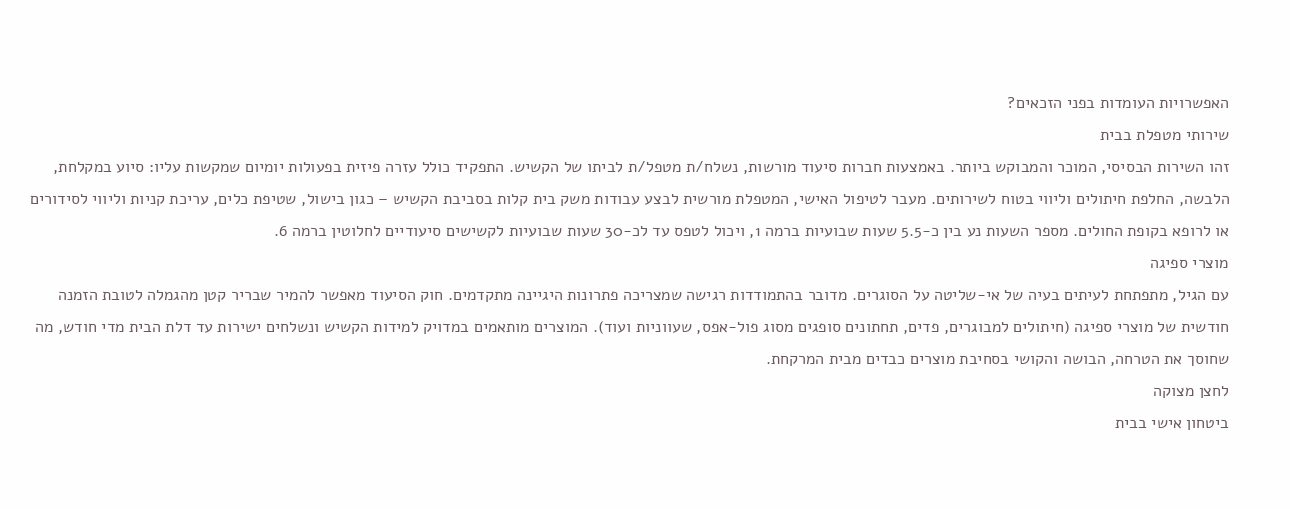האפשרויות העומדות בפני הזכאים?
שירותי מטפלת בבית
זהו השירות הבסיסי, המוכר והמבוקש ביותר. באמצעות חברות סיעוד מורשות, נשלח/ת מטפל/ת לביתו של הקשיש. התפקיד כולל עזרה פיזית בפעולות יומיום שמקשות עליו: סיוע במקלחת, הלבשה, החלפת חיתולים וליווי בטוח לשירותים. מעבר לטיפול האישי, המטפלת מורשית לבצע עבודות משק בית קלות בסביבת הקשיש – כגון בישול, שטיפת כלים, עריכת קניות וליווי לסידורים או לרופא בקופת החולים. מספר השעות נע בין כ-5.5 שעות שבועיות ברמה 1, ויכול לטפס עד לכ-30 שעות שבועיות לקשישים סיעודיים לחלוטין ברמה 6.
מוצרי ספיגה
עם הגיל, מתפתחת לעיתים בעיה של אי-שליטה על הסוגרים. מדובר בהתמודדות רגישה שמצריכה פתרונות היגיינה מתקדמים. חוק הסיעוד מאפשר להמיר שבריר קטן מהגמלה לטובת הזמנה חודשית של מוצרי ספיגה (חיתולים למבוגרים, פדים, תחתונים סופגים מסוג פול-אפס, שעווניות ועוד). המוצרים מותאמים במדויק למידות הקשיש ונשלחים ישירות עד דלת הבית מדי חודש, מה שחוסך את הטרחה, הבושה והקושי בסחיבת מוצרים כבדים מבית המרקחת.
לחצן מצוקה
ביטחון אישי בבית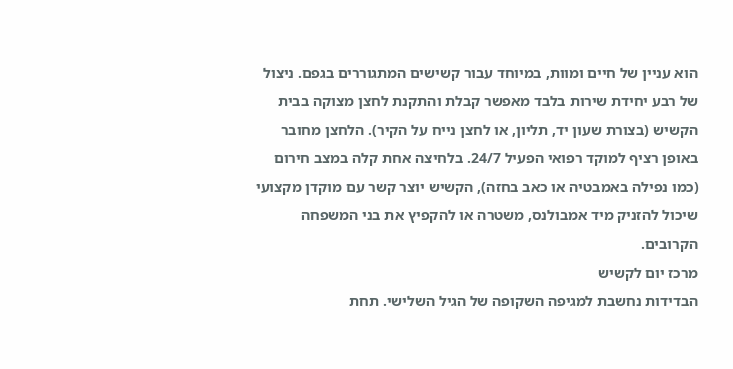הוא עניין של חיים ומוות, במיוחד עבור קשישים המתגוררים בגפם. ניצול של רבע יחידת שירות בלבד מאפשר קבלת והתקנת לחצן מצוקה בבית הקשיש (בצורת שעון יד, תליון, או לחצן נייח על הקיר). הלחצן מחובר באופן רציף למוקד רפואי הפעיל 24/7. בלחיצה אחת קלה במצב חירום (כמו נפילה באמבטיה או כאב בחזה), הקשיש יוצר קשר עם מוקדן מקצועי שיכול להזניק מיד אמבולנס, משטרה או להקפיץ את בני המשפחה הקרובים.
מרכז יום לקשיש
הבדידות נחשבת למגיפה השקופה של הגיל השלישי. תחת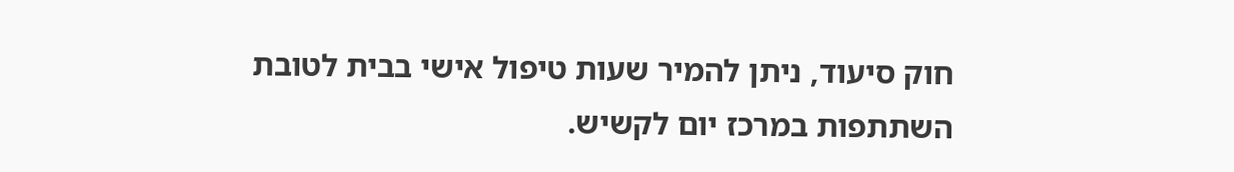חוק סיעוד, ניתן להמיר שעות טיפול אישי בבית לטובת השתתפות במרכז יום לקשיש.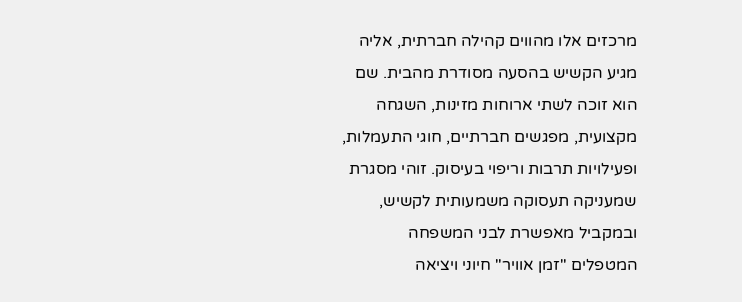מרכזים אלו מהווים קהילה חברתית, אליה מגיע הקשיש בהסעה מסודרת מהבית. שם הוא זוכה לשתי ארוחות מזינות, השגחה מקצועית, מפגשים חברתיים, חוגי התעמלות, ופעילויות תרבות וריפוי בעיסוק. זוהי מסגרת שמעניקה תעסוקה משמעותית לקשיש, ובמקביל מאפשרת לבני המשפחה המטפלים "זמן אוויר" חיוני ויציאה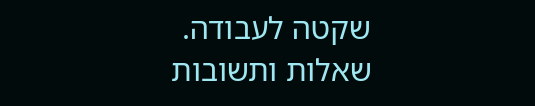שקטה לעבודה.
שאלות ותשובות